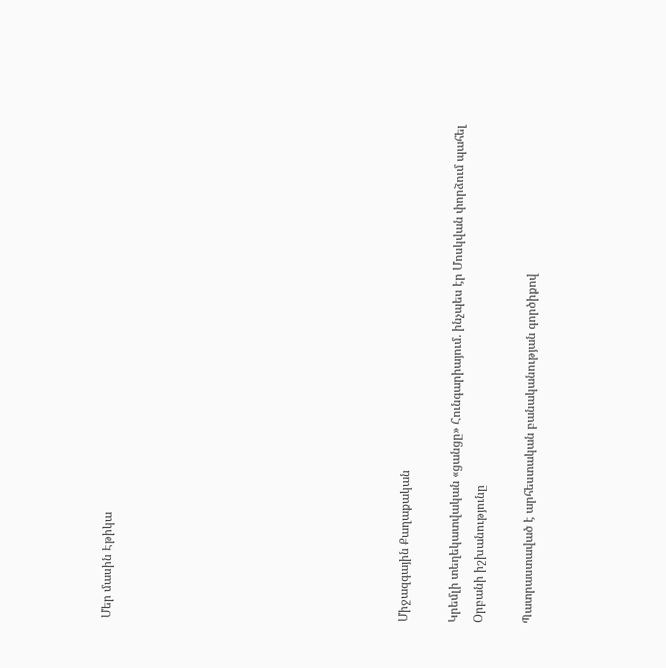Մեր մասին Էթիկա











Միջազգային Քաղաքական

Կրեմլի տեղեկատվական «ցանցը» Հունգարիայում. ինչպես էր Մոսկվան փորձում պահել Օրբանի իշխանությունը

Պատրաստաված է արհեստական բանականության գործիքով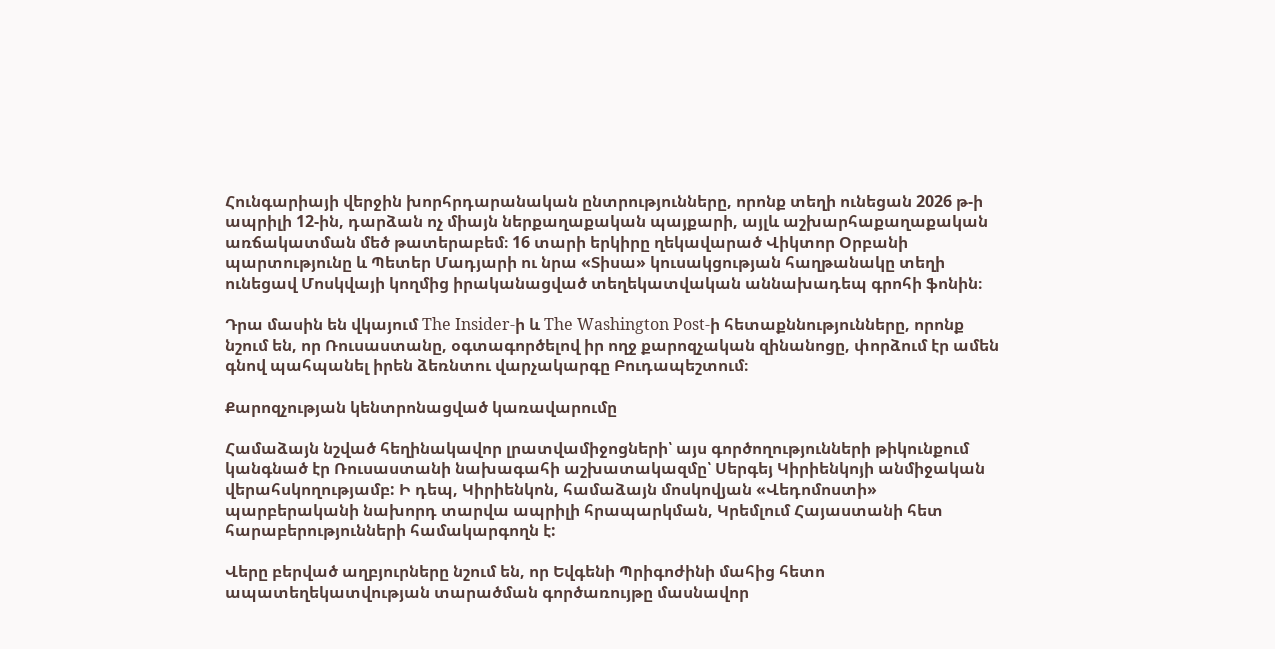Հունգարիայի վերջին խորհրդարանական ընտրությունները, որոնք տեղի ունեցան 2026 թ-ի ապրիլի 12-ին, դարձան ոչ միայն ներքաղաքական պայքարի, այլև աշխարհաքաղաքական առճակատման մեծ թատերաբեմ։ 16 տարի երկիրը ղեկավարած Վիկտոր Օրբանի պարտությունը և Պետեր Մադյարի ու նրա «Տիսա» կուսակցության հաղթանակը տեղի ունեցավ Մոսկվայի կողմից իրականացված տեղեկատվական աննախադեպ գրոհի ֆոնին։

Դրա մասին են վկայում The Insider-ի և The Washington Post-ի հետաքննությունները, որոնք նշում են, որ Ռուսաստանը, օգտագործելով իր ողջ քարոզչական զինանոցը, փորձում էր ամեն գնով պահպանել իրեն ձեռնտու վարչակարգը Բուդապեշտում։

Քարոզչության կենտրոնացված կառավարումը

Համաձայն նշված հեղինակավոր լրատվամիջոցների՝ այս գործողությունների թիկունքում կանգնած էր Ռուսաստանի նախագահի աշխատակազմը՝ Սերգեյ Կիրիենկոյի անմիջական վերահսկողությամբ: Ի դեպ, Կիրիենկոն, համաձայն մոսկովյան «Վեդոմոստի» պարբերականի նախորդ տարվա ապրիլի հրապարկման, Կրեմլում Հայաստանի հետ հարաբերությունների համակարգողն է:

Վերը բերված աղբյուրները նշում են, որ Եվգենի Պրիգոժինի մահից հետո ապատեղեկատվության տարածման գործառույթը մասնավոր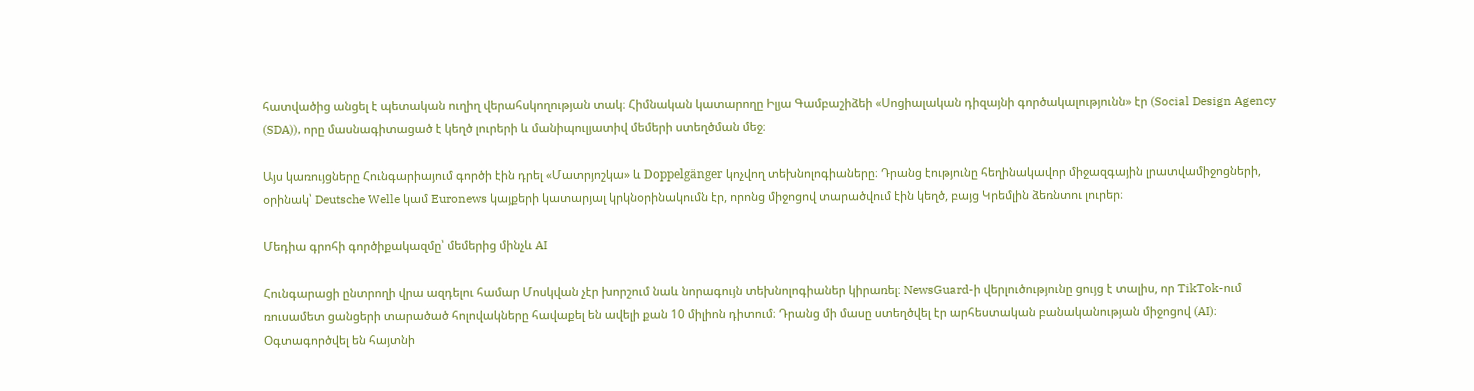հատվածից անցել է պետական ուղիղ վերահսկողության տակ։ Հիմնական կատարողը Իլյա Գամբաշիձեի «Սոցիալական դիզայնի գործակալությունն» էր (Social Design Agency (SDA)), որը մասնագիտացած է կեղծ լուրերի և մանիպուլյատիվ մեմերի ստեղծման մեջ։

Այս կառույցները Հունգարիայում գործի էին դրել «Մատրյոշկա» և Doppelgänger կոչվող տեխնոլոգիաները։ Դրանց էությունը հեղինակավոր միջազգային լրատվամիջոցների, օրինակ՝ Deutsche Welle կամ Euronews կայքերի կատարյալ կրկնօրինակումն էր, որոնց միջոցով տարածվում էին կեղծ, բայց Կրեմլին ձեռնտու լուրեր։

Մեդիա գրոհի գործիքակազմը՝ մեմերից մինչև AI

Հունգարացի ընտրողի վրա ազդելու համար Մոսկվան չէր խորշում նաև նորագույն տեխնոլոգիաներ կիրառել։ NewsGuard-ի վերլուծությունը ցույց է տալիս, որ TikTok-ում ռուսամետ ցանցերի տարածած հոլովակները հավաքել են ավելի քան 10 միլիոն դիտում։ Դրանց մի մասը ստեղծվել էր արհեստական բանականության միջոցով (AI)։ Օգտագործվել են հայտնի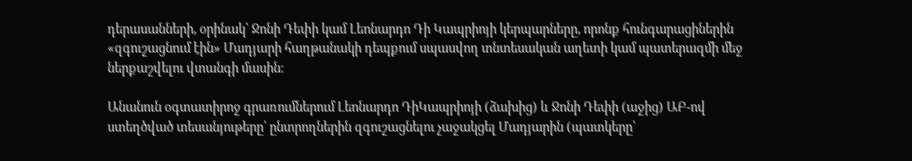դերասանների, օրինակ՝ Ջոնի Դեփի կամ Լեոնարդո Դի Կապրիոյի կերպարները, որոնք հունգարացիներին «զգուշացնում էին» Մադյարի հաղթանակի դեպքում սպասվող տնտեսական աղետի կամ պատերազմի մեջ ներքաշվելու վտանգի մասին։

Անանուն օգտատիրոջ գրառումներում Լեոնարդո ԴիԿապրիոյի (ձախից) և Ջոնի Դեփի (աջից) ԱԲ-ով ստեղծված տեսանյութերը՝ ընտրողներին զգուշացնելու չաջակցել Մադյարին (պատկերը՝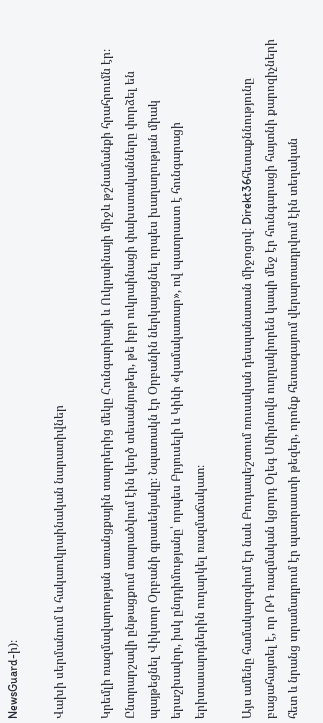NewsGuard-ի)։

Վախի սերմանում և հակաուկրաինական նարատիվներ

Կրեմլի ռազմավարության առանցքային տարրերից մեկը Հունգարիայի և Ուկրաինայի միջև թշնամանքի հրահրումն էր։ Ընտրարշավի ընթացքում տարածվում էին կեղծ տեսանյութեր, թե իբր ուկրաինացի փախստականները փորձել են պայթեցնել Վիկտոր Օրբանի գրասենյակը։ Նպատակն էր Օրբանին ներկայացնել որպես խաղաղության միակ երաշխավոր, իսկ ընդդիմությանը՝ որպես Բրյուսելի և Կիևի «կամակատար», ով պատրաստ է հունգարացի երիտասարդներին ուղարկել ռազմաճակատ։

Այս ամենը համակարգվում էր նաև Բուդապեշտում ռուսական դեսպանատան միջոցով։ Direkt36հետաքննությունը բացահայտել է, որ ՌԴ ռազմական կցորդ Օլեգ Սմիրնովն ուղղակիորեն կապի մեջ էր հունգարացի հայտնի քարոզիչների հետ և նրանց տրամադրում էր պատրաստի թեզեր, որոնք հետագայում վերարտադրվում էին տեղական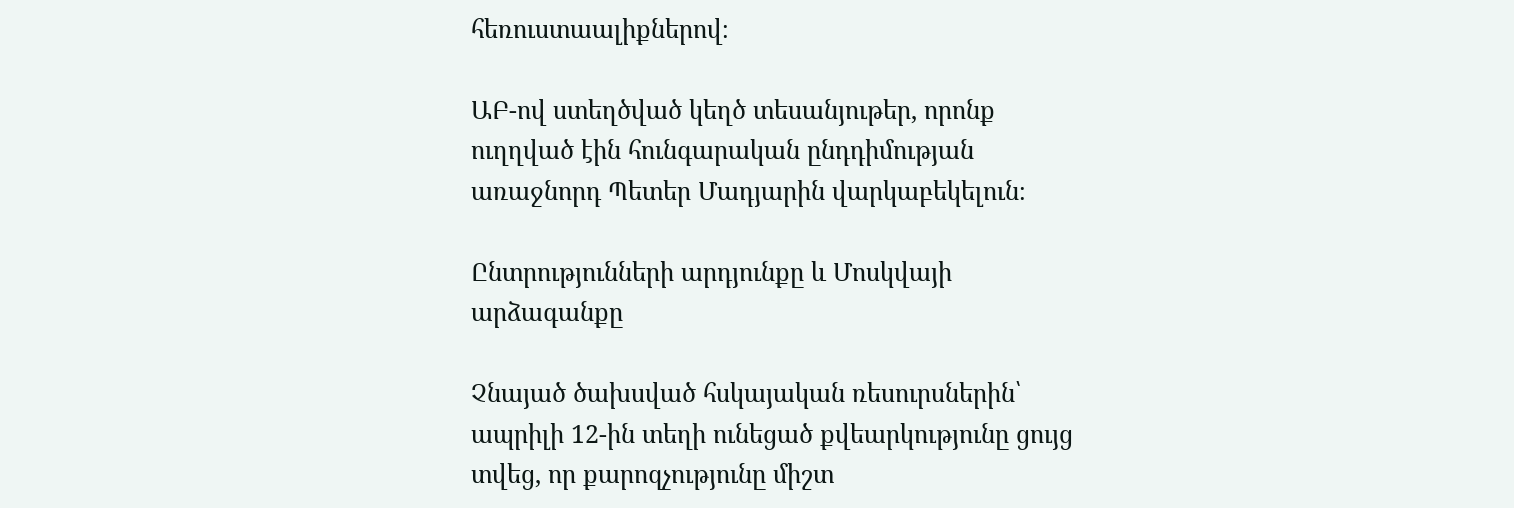հեռուստաալիքներով։

ԱԲ-ով ստեղծված կեղծ տեսանյութեր, որոնք ուղղված էին հունգարական ընդդիմության առաջնորդ Պետեր Մադյարին վարկաբեկելուն։

Ընտրությունների արդյունքը և Մոսկվայի արձագանքը

Չնայած ծախսված հսկայական ռեսուրսներին՝ ապրիլի 12-ին տեղի ունեցած քվեարկությունը ցույց տվեց, որ քարոզչությունը միշտ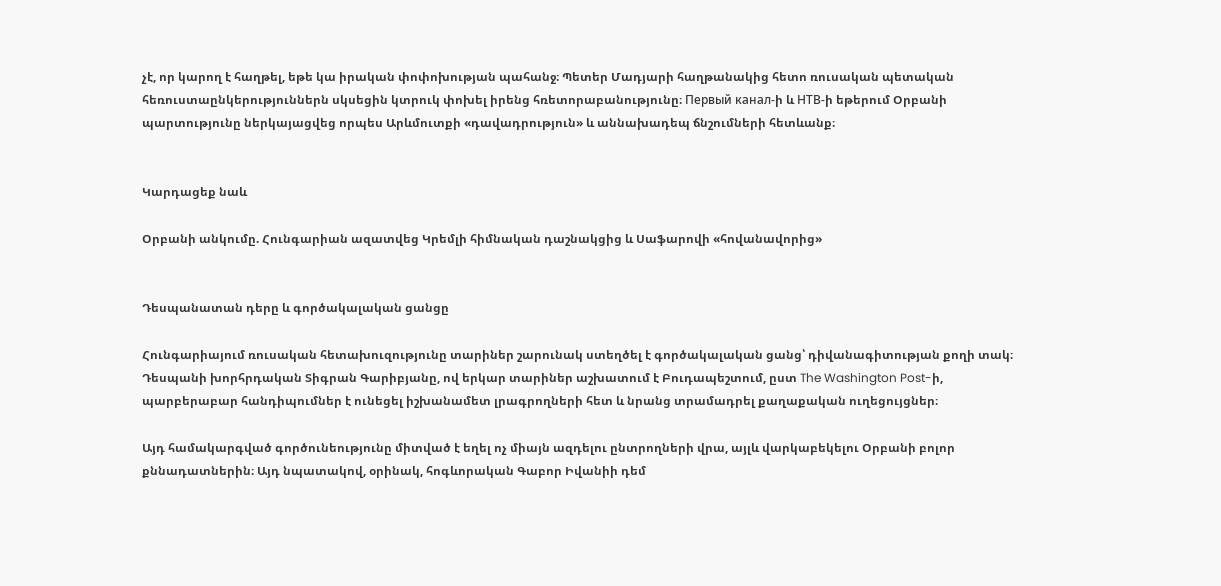չէ, որ կարող է հաղթել, եթե կա իրական փոփոխության պահանջ։ Պետեր Մադյարի հաղթանակից հետո ռուսական պետական հեռուստաընկերություններն սկսեցին կտրուկ փոխել իրենց հռետորաբանությունը։ Первый канал-ի և НТВ-ի եթերում Օրբանի պարտությունը ներկայացվեց որպես Արևմուտքի «դավադրություն» և աննախադեպ ճնշումների հետևանք։


Կարդացեք նաև

Օրբանի անկումը. Հունգարիան ազատվեց Կրեմլի հիմնական դաշնակցից և Սաֆարովի «հովանավորից»


Դեսպանատան դերը և գործակալական ցանցը

Հունգարիայում ռուսական հետախուզությունը տարիներ շարունակ ստեղծել է գործակալական ցանց՝ դիվանագիտության քողի տակ։ Դեսպանի խորհրդական Տիգրան Գարիբյանը, ով երկար տարիներ աշխատում է Բուդապեշտում, ըստ The Washington Post-ի, պարբերաբար հանդիպումներ է ունեցել իշխանամետ լրագրողների հետ և նրանց տրամադրել քաղաքական ուղեցույցներ։

Այդ համակարգված գործունեությունը միտված է եղել ոչ միայն ազդելու ընտրողների վրա, այլև վարկաբեկելու Օրբանի բոլոր քննադատներին։ Այդ նպատակով, օրինակ, հոգևորական Գաբոր Իվանիի դեմ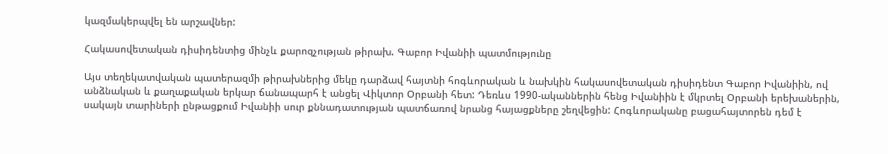կազմակերպվել են արշավներ:

Հակասովետական դիսիդենտից մինչև քարոզչության թիրախ. Գաբոր Իվանիի պատմությունը

Այս տեղեկատվական պատերազմի թիրախներից մեկը դարձավ հայտնի հոգևորական և նախկին հակասովետական դիսիդենտ Գաբոր Իվանիին, ով անձնական և քաղաքական երկար ճանապարհ է անցել Վիկտոր Օրբանի հետ: Դեռևս 1990-ականներին հենց Իվանիին է մկրտել Օրբանի երեխաներին, սակայն տարիների ընթացքում Իվանիի սուր քննադատության պատճառով նրանց հայացքները շեղվեցին: Հոգևորականը բացահայտորեն դեմ է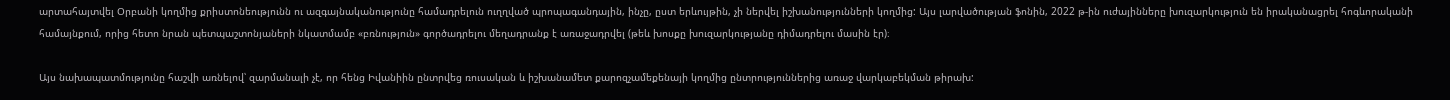արտահայտվել Օրբանի կողմից քրիստոնեությունն ու ազգայնականությունը համադրելուն ուղղված պրոպագանդային, ինչը, ըստ երևույթին, չի ներվել իշխանությունների կողմից: Այս լարվածության ֆոնին, 2022 թ-ին ուժայինները խուզարկություն են իրականացրել հոգևորականի համայնքում, որից հետո նրան պետպաշտոնյաների նկատմամբ «բռնություն» գործադրելու մեղադրանք է առաջադրվել (թեև խոսքը խուզարկությանը դիմադրելու մասին էր)։

Այս նախապատմությունը հաշվի առնելով՝ զարմանալի չէ, որ հենց Իվանիին ընտրվեց ռուսական և իշխանամետ քարոզչամեքենայի կողմից ընտրություններից առաջ վարկաբեկման թիրախ: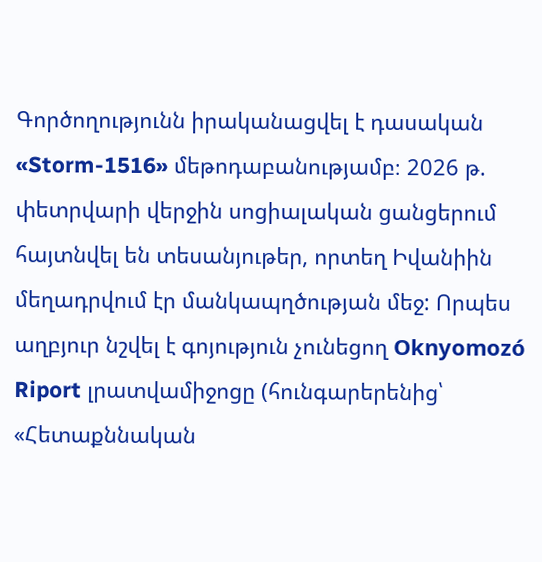Գործողությունն իրականացվել է դասական «Storm-1516» մեթոդաբանությամբ։ 2026 թ. փետրվարի վերջին սոցիալական ցանցերում հայտնվել են տեսանյութեր, որտեղ Իվանիին մեղադրվում էր մանկապղծության մեջ: Որպես աղբյուր նշվել է գոյություն չունեցող Oknyomozó Riport լրատվամիջոցը (հունգարերենից՝ «Հետաքննական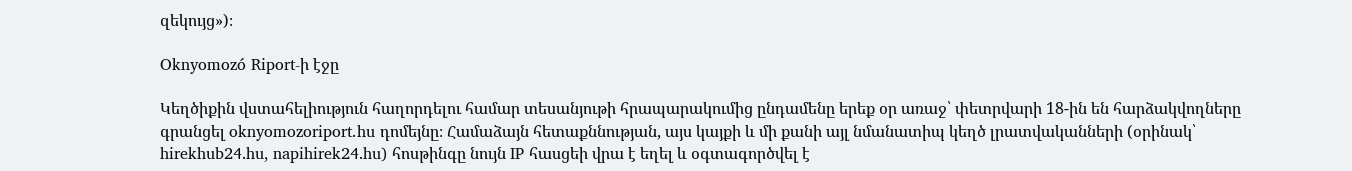զեկույց»)։

Oknyomozó Riport-ի էջը

Կեղծիքին վստահելիություն հաղորդելու համար տեսանյութի հրապարակումից ընդամենը երեք օր առաջ՝ փետրվարի 18-ին են հարձակվողները գրանցել oknyomozoriport․hu դոմեյնը։ Համաձայն հետաքննության, այս կայքի և մի քանի այլ նմանատիպ կեղծ լրատվականների (օրինակ՝ hirekhub24.hu, napihirek24.hu) հոսթինգը նույն IP հասցեի վրա է եղել և օգտագործվել է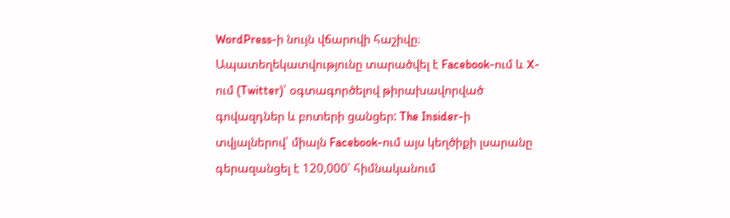WordPress-ի նույն վճարովի հաշիվը։ Ապատեղեկատվությունը տարածվել է Facebook-ում և X-ում (Twitter)՝ օգտագործելով թիրախավորված գովազդներ և բոտերի ցանցեր: The Insider-ի տվյալներով՝ միայն Facebook-ում այս կեղծիքի լսարանը գերազանցել է 120,000՝ հիմնականում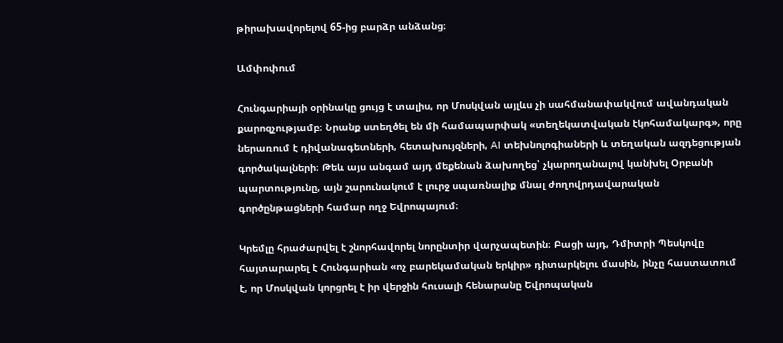թիրախավորելով 65-ից բարձր անձանց։

Ամփոփում

Հունգարիայի օրինակը ցույց է տալիս, որ Մոսկվան այլևս չի սահմանափակվում ավանդական քարոզչությամբ։ Նրանք ստեղծել են մի համապարփակ «տեղեկատվական էկոհամակարգ», որը ներառում է դիվանագետների, հետախույզների, AI տեխնոլոգիաների և տեղական ազդեցության գործակալների։ Թեև այս անգամ այդ մեքենան ձախողեց՝ չկարողանալով կանխել Օրբանի պարտությունը, այն շարունակում է լուրջ սպառնալիք մնալ ժողովրդավարական գործընթացների համար ողջ Եվրոպայում։

Կրեմլը հրաժարվել է շնորհավորել նորընտիր վարչապետին։ Բացի այդ, Դմիտրի Պեսկովը հայտարարել է Հունգարիան «ոչ բարեկամական երկիր» դիտարկելու մասին, ինչը հաստատում է, որ Մոսկվան կորցրել է իր վերջին հուսալի հենարանը Եվրոպական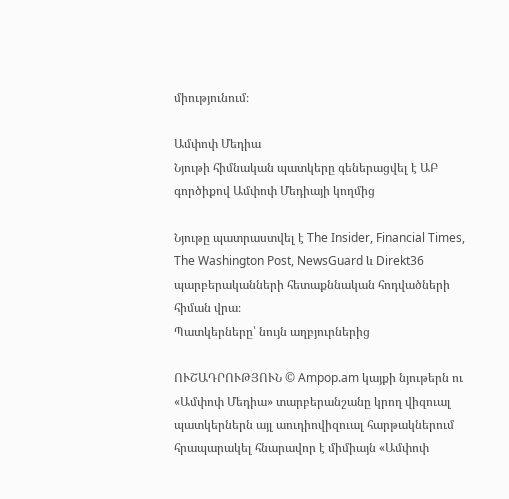միությունում։

Ամփոփ Մեդիա
Նյութի հիմնական պատկերը գեներացվել է ԱԲ գործիքով Ամփոփ Մեդիայի կողմից

Նյութը պատրաստվել է The Insider, Financial Times, The Washington Post, NewsGuard և Direkt36 պարբերականների հետաքննական հոդվածների հիման վրա։
Պատկերները՝ նույն աղբյուրներից

ՈՒՇԱԴՐՈՒԹՅՈՒՆ © Ampop.am կայքի նյութերն ու «Ամփոփ Մեդիա» տարբերանշանը կրող վիզուալ պատկերներն այլ աուդիովիզուալ հարթակներում հրապարակել հնարավոր է միմիայն «Ամփոփ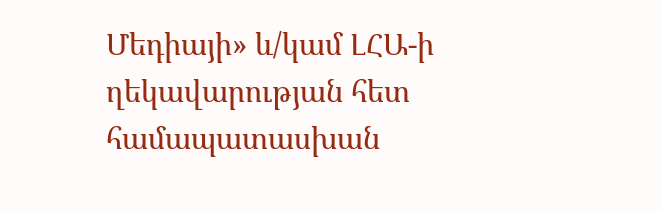Մեդիայի» և/կամ ԼՀԱ-ի ղեկավարության հետ համապատասխան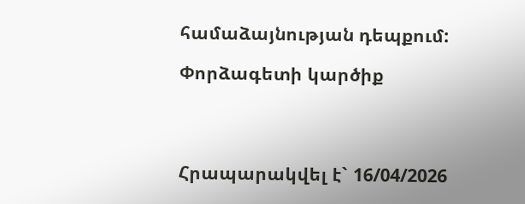համաձայնության դեպքում:

Փորձագետի կարծիք




Հրապարակվել է` 16/04/2026